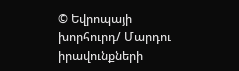© Եվրոպայի խորհուրդ/ Մարդու իրավունքների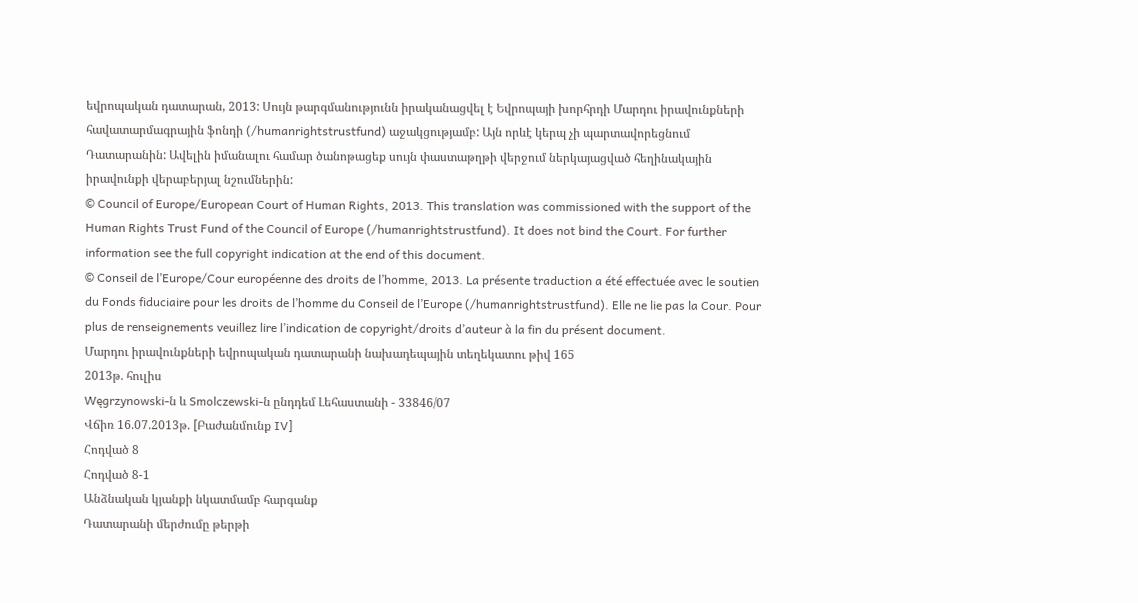եվրոպական դատարան, 2013: Սույն թարգմանությունն իրականացվել է Եվրոպայի խորհրդի Մարդու իրավունքների հավատարմագրային ֆոնդի (/humanrightstrustfund) աջակցությամբ: Այն որևէ կերպ չի պարտավորեցնում Դատարանին: Ավելին իմանալու համար ծանոթացեք սույն փաստաթղթի վերջում ներկայացված հեղինակային իրավունքի վերաբերյալ նշումներին:
© Council of Europe/European Court of Human Rights, 2013. This translation was commissioned with the support of the Human Rights Trust Fund of the Council of Europe (/humanrightstrustfund). It does not bind the Court. For further information see the full copyright indication at the end of this document.
© Conseil de l’Europe/Cour européenne des droits de l’homme, 2013. La présente traduction a été effectuée avec le soutien du Fonds fiduciaire pour les droits de l’homme du Conseil de l’Europe (/humanrightstrustfund). Elle ne lie pas la Cour. Pour plus de renseignements veuillez lire l’indication de copyright/droits d’auteur à la fin du présent document.
Մարդու իրավունքների եվրոպական դատարանի նախադեպային տեղեկատու թիվ 165
2013թ. հուլիս
Węgrzynowski-ն և Smolczewski-ն ընդդեմ Լեհաստանի - 33846/07
Վճիռ 16.07.2013թ. [Բաժանմունք IV]
Հոդված 8
Հոդված 8-1
Անձնական կյանքի նկատմամբ հարգանք
Դատարանի մերժումը թերթի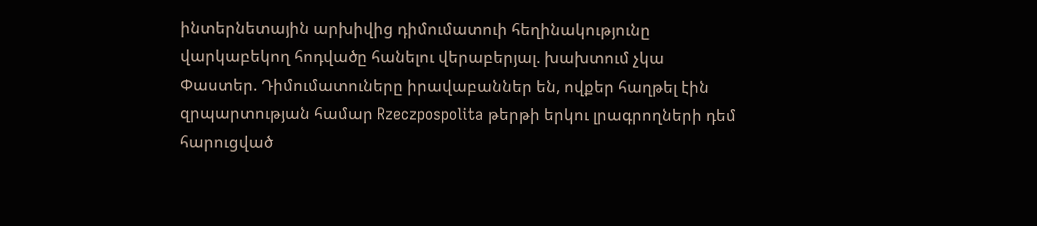ինտերնետային արխիվից դիմումատուի հեղինակությունը վարկաբեկող հոդվածը հանելու վերաբերյալ. խախտում չկա
Փաստեր. Դիմումատուները իրավաբաններ են, ովքեր հաղթել էին զրպարտության համար Rzeczpospolita թերթի երկու լրագրողների դեմ հարուցված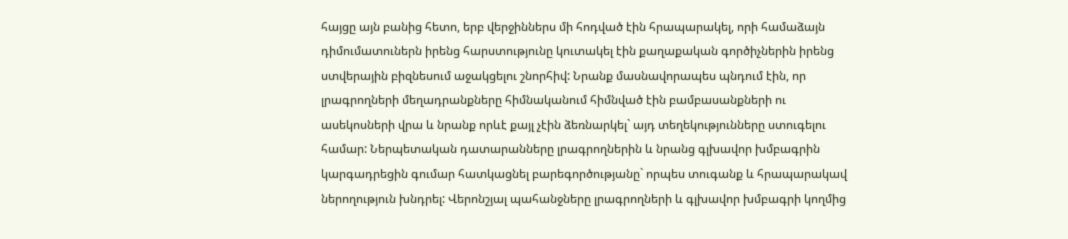հայցը այն բանից հետո, երբ վերջիններս մի հոդված էին հրապարակել, որի համաձայն դիմումատուներն իրենց հարստությունը կուտակել էին քաղաքական գործիչներին իրենց ստվերային բիզնեսում աջակցելու շնորհիվ: Նրանք մասնավորապես պնդում էին, որ լրագրողների մեղադրանքները հիմնականում հիմնված էին բամբասանքների ու ասեկոսների վրա և նրանք որևէ քայլ չէին ձեռնարկել` այդ տեղեկությունները ստուգելու համար: Ներպետական դատարանները լրագրողներին և նրանց գլխավոր խմբագրին կարգադրեցին գումար հատկացնել բարեգործությանը` որպես տուգանք և հրապարակավ ներողություն խնդրել: Վերոնշյալ պահանջները լրագրողների և գլխավոր խմբագրի կողմից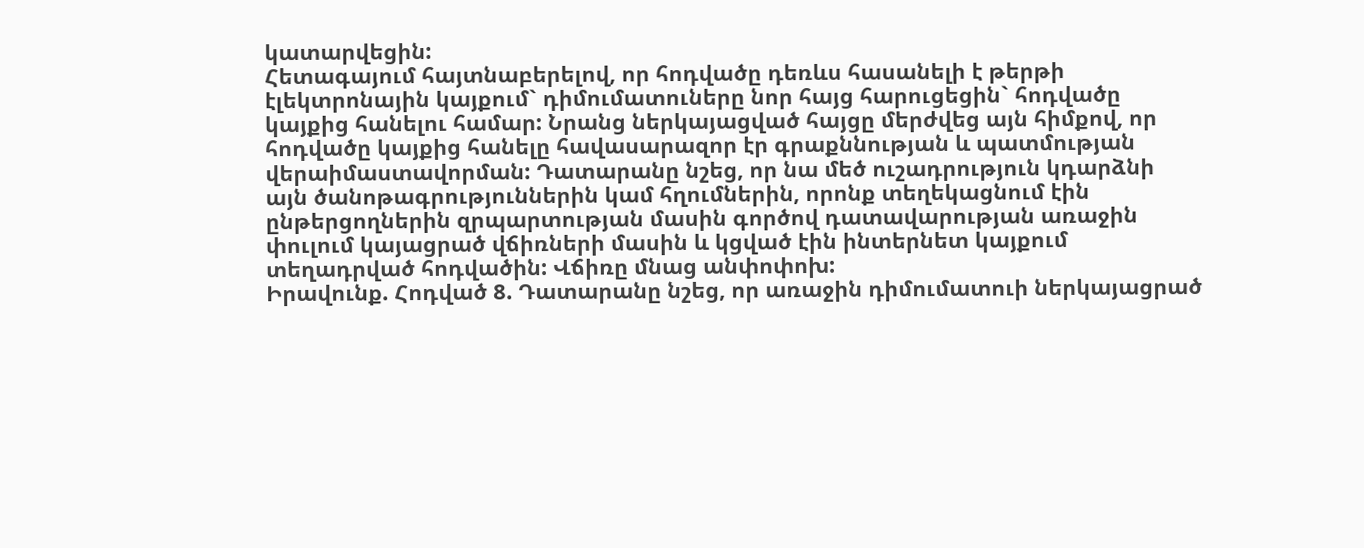կատարվեցին:
Հետագայում հայտնաբերելով, որ հոդվածը դեռևս հասանելի է թերթի էլեկտրոնային կայքում` դիմումատուները նոր հայց հարուցեցին` հոդվածը կայքից հանելու համար: Նրանց ներկայացված հայցը մերժվեց այն հիմքով, որ հոդվածը կայքից հանելը հավասարազոր էր գրաքննության և պատմության վերաիմաստավորման: Դատարանը նշեց, որ նա մեծ ուշադրություն կդարձնի այն ծանոթագրություններին կամ հղումներին, որոնք տեղեկացնում էին ընթերցողներին զրպարտության մասին գործով դատավարության առաջին փուլում կայացրած վճիռների մասին և կցված էին ինտերնետ կայքում տեղադրված հոդվածին: Վճիռը մնաց անփոփոխ:
Իրավունք. Հոդված 8. Դատարանը նշեց, որ առաջին դիմումատուի ներկայացրած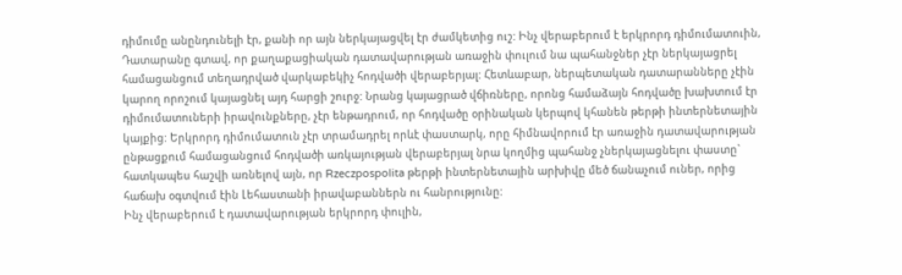դիմումը անընդունելի էր, քանի որ այն ներկայացվել էր ժամկետից ուշ: Ինչ վերաբերում է երկրորդ դիմումատուին, Դատարանը գտավ, որ քաղաքացիական դատավարության առաջին փուլում նա պահանջներ չէր ներկայացրել համացանցում տեղադրված վարկաբեկիչ հոդվածի վերաբերյալ: Հետևաբար, ներպետական դատարանները չէին կարող որոշում կայացնել այդ հարցի շուրջ: Նրանց կայացրած վճիռները, որոնց համաձայն հոդվածը խախտում էր դիմումատուների իրավունքները, չէր ենթադրում, որ հոդվածը օրինական կերպով կհանեն թերթի ինտերնետային կայքից: Երկրորդ դիմումատուն չէր տրամադրել որևէ փաստարկ, որը հիմնավորում էր առաջին դատավարության ընթացքում համացանցում հոդվածի առկայության վերաբերյալ նրա կողմից պահանջ չներկայացնելու փաստը` հատկապես հաշվի առնելով այն, որ Rzeczpospolita թերթի ինտերնետային արխիվը մեծ ճանաչում ուներ, որից հաճախ օգտվում էին Լեհաստանի իրավաբաններն ու հանրությունը:
Ինչ վերաբերում է դատավարության երկրորդ փուլին,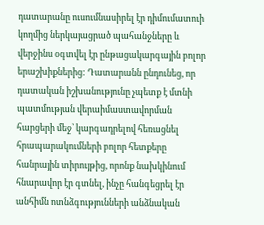դատարանը ուսումնասիրել էր դիմումատուի կողմից ներկայացրած պահանջները և վերջինս օգտվել էր ընթացակարգային բոլոր երաշխիքներից: Դատարանն ընդունեց, որ դատական իշխանությունը չպետք է մտնի պատմության վերաիմաստավորման հարցերի մեջ՝ կարգադրելով հեռացնել հրապարակումների բոլոր հետքերը հանրային տիրույթից, որոնք նախկինում հնարավոր էր գտնել, ինչը հանգեցրել էր անհիմն ոտնձգությունների անձնական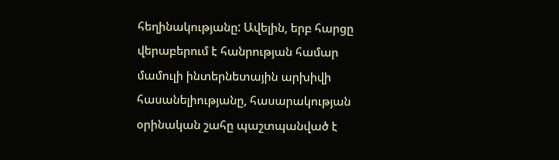հեղինակությանը: Ավելին, երբ հարցը վերաբերում է հանրության համար մամուլի ինտերնետային արխիվի հասանելիությանը, հասարակության օրինական շահը պաշտպանված է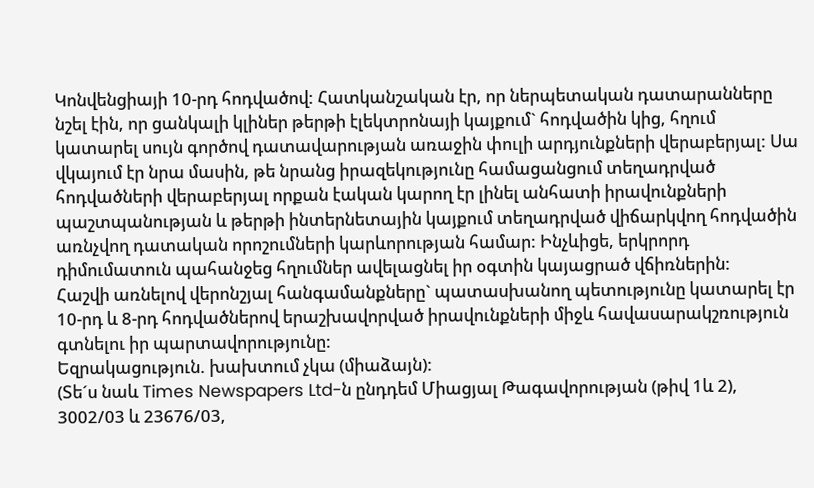Կոնվենցիայի 10-րդ հոդվածով: Հատկանշական էր, որ ներպետական դատարանները նշել էին, որ ցանկալի կլիներ թերթի էլեկտրոնայի կայքում` հոդվածին կից, հղում կատարել սույն գործով դատավարության առաջին փուլի արդյունքների վերաբերյալ: Սա վկայում էր նրա մասին, թե նրանց իրազեկությունը համացանցում տեղադրված հոդվածների վերաբերյալ որքան էական կարող էր լինել անհատի իրավունքների պաշտպանության և թերթի ինտերնետային կայքում տեղադրված վիճարկվող հոդվածին առնչվող դատական որոշումների կարևորության համար: Ինչևիցե, երկրորդ դիմումատուն պահանջեց հղումներ ավելացնել իր օգտին կայացրած վճիռներին:
Հաշվի առնելով վերոնշյալ հանգամանքները` պատասխանող պետությունը կատարել էր 10-րդ և 8-րդ հոդվածներով երաշխավորված իրավունքների միջև հավասարակշռություն գտնելու իր պարտավորությունը:
Եզրակացություն. խախտում չկա (միաձայն):
(Տե´ս նաև Times Newspapers Ltd-ն ընդդեմ Միացյալ Թագավորության (թիվ 1և 2), 3002/03 և 23676/03,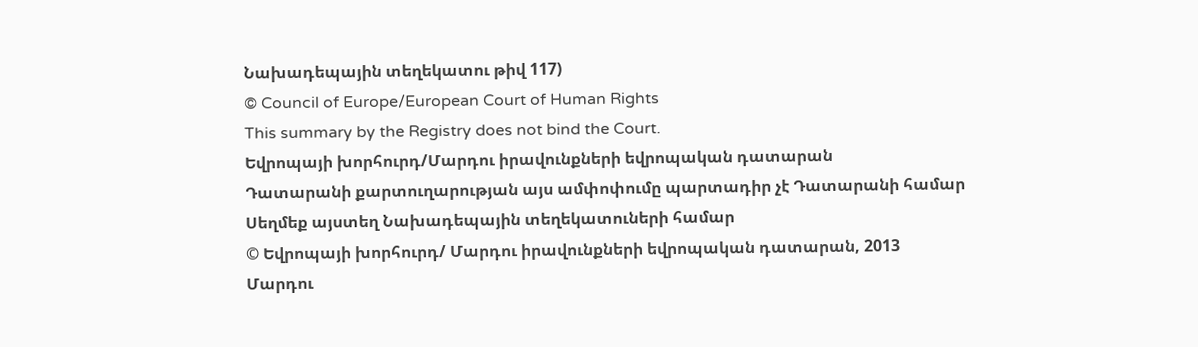Նախադեպային տեղեկատու թիվ 117)
© Council of Europe/European Court of Human Rights
This summary by the Registry does not bind the Court.
Եվրոպայի խորհուրդ/Մարդու իրավունքների եվրոպական դատարան
Դատարանի քարտուղարության այս ամփոփումը պարտադիր չէ Դատարանի համար
Սեղմեք այստեղ Նախադեպային տեղեկատուների համար
© Եվրոպայի խորհուրդ/ Մարդու իրավունքների եվրոպական դատարան, 2013
Մարդու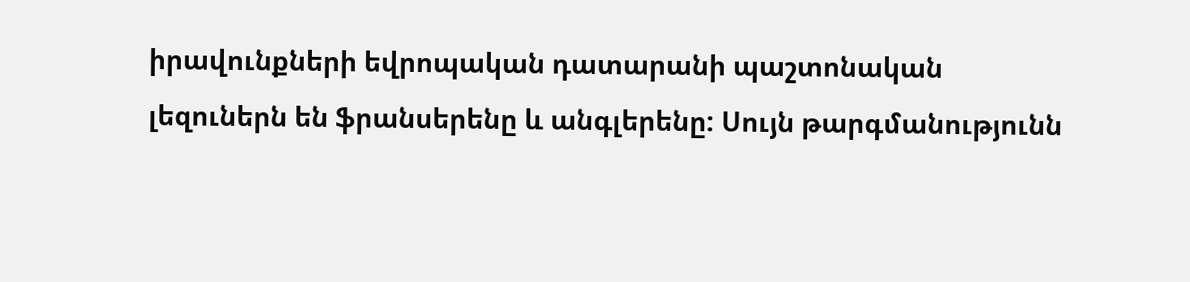իրավունքների եվրոպական դատարանի պաշտոնական լեզուներն են ֆրանսերենը և անգլերենը: Սույն թարգմանությունն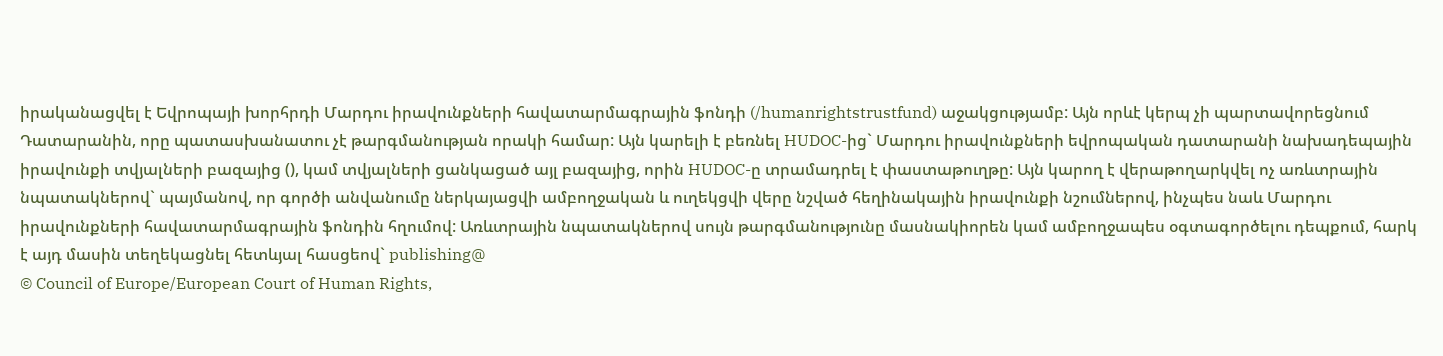իրականացվել է Եվրոպայի խորհրդի Մարդու իրավունքների հավատարմագրային ֆոնդի (/humanrightstrustfund) աջակցությամբ: Այն որևէ կերպ չի պարտավորեցնում Դատարանին, որը պատասխանատու չէ թարգմանության որակի համար: Այն կարելի է բեռնել HUDOC-ից` Մարդու իրավունքների եվրոպական դատարանի նախադեպային իրավունքի տվյալների բազայից (), կամ տվյալների ցանկացած այլ բազայից, որին HUDOC-ը տրամադրել է փաստաթուղթը: Այն կարող է վերաթողարկվել ոչ առևտրային նպատակներով` պայմանով, որ գործի անվանումը ներկայացվի ամբողջական և ուղեկցվի վերը նշված հեղինակային իրավունքի նշումներով, ինչպես նաև Մարդու իրավունքների հավատարմագրային ֆոնդին հղումով: Առևտրային նպատակներով սույն թարգմանությունը մասնակիորեն կամ ամբողջապես օգտագործելու դեպքում, հարկ է այդ մասին տեղեկացնել հետևյալ հասցեով` publishing@
© Council of Europe/European Court of Human Rights,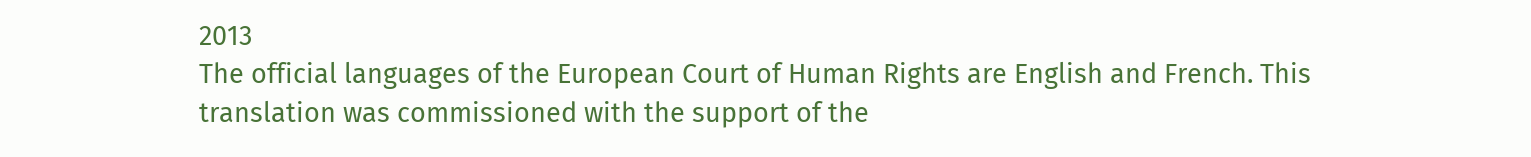2013
The official languages of the European Court of Human Rights are English and French. This translation was commissioned with the support of the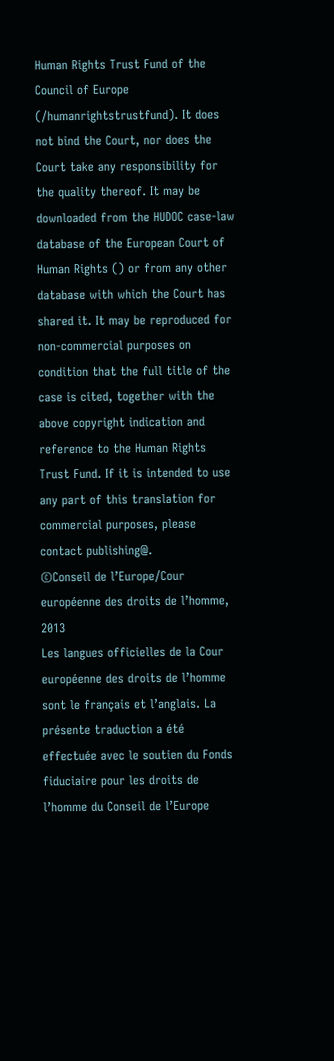Human Rights Trust Fund of the Council of Europe (/humanrightstrustfund). It does not bind the Court, nor does the Court take any responsibility for the quality thereof. It may be downloaded from the HUDOC case-law database of the European Court of Human Rights () or from any other database with which the Court has shared it. It may be reproduced for non-commercial purposes on condition that the full title of the case is cited, together with the above copyright indication and reference to the Human Rights Trust Fund. If it is intended to use any part of this translation for commercial purposes, please contact publishing@.
©Conseil de l’Europe/Cour européenne des droits de l’homme, 2013
Les langues officielles de la Cour européenne des droits de l’homme sont le français et l’anglais. La présente traduction a été effectuée avec le soutien du Fonds fiduciaire pour les droits de l’homme du Conseil de l’Europe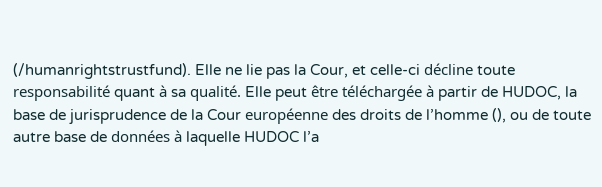(/humanrightstrustfund). Elle ne lie pas la Cour, et celle-ci décline toute responsabilité quant à sa qualité. Elle peut être téléchargée à partir de HUDOC, la base de jurisprudence de la Cour européenne des droits de l’homme (), ou de toute autre base de données à laquelle HUDOC l’a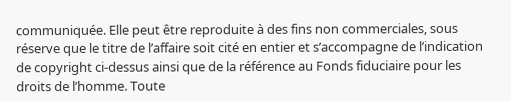communiquée. Elle peut être reproduite à des fins non commerciales, sous réserve que le titre de l’affaire soit cité en entier et s’accompagne de l’indication de copyright ci-dessus ainsi que de la référence au Fonds fiduciaire pour les droits de l’homme. Toute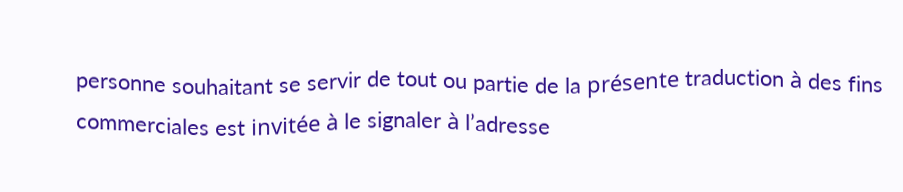personne souhaitant se servir de tout ou partie de la présente traduction à des fins commerciales est invitée à le signaler à l’adresse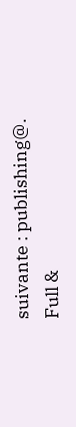suivante : publishing@.
Full &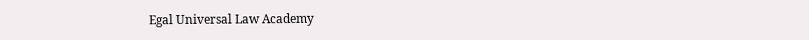Egal Universal Law Academy